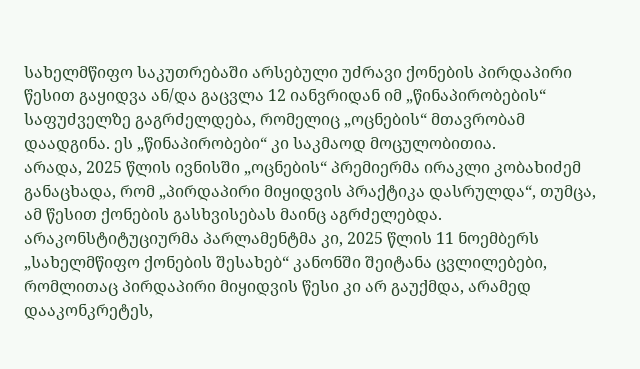სახელმწიფო საკუთრებაში არსებული უძრავი ქონების პირდაპირი წესით გაყიდვა ან/და გაცვლა 12 იანვრიდან იმ „წინაპირობების“ საფუძველზე გაგრძელდება, რომელიც „ოცნების“ მთავრობამ დაადგინა. ეს „წინაპირობები“ კი საკმაოდ მოცულობითია.
არადა, 2025 წლის ივნისში „ოცნების“ პრემიერმა ირაკლი კობახიძემ განაცხადა, რომ „პირდაპირი მიყიდვის პრაქტიკა დასრულდა“, თუმცა, ამ წესით ქონების გასხვისებას მაინც აგრძელებდა.
არაკონსტიტუციურმა პარლამენტმა კი, 2025 წლის 11 ნოემბერს „სახელმწიფო ქონების შესახებ“ კანონში შეიტანა ცვლილებები, რომლითაც პირდაპირი მიყიდვის წესი კი არ გაუქმდა, არამედ დააკონკრეტეს,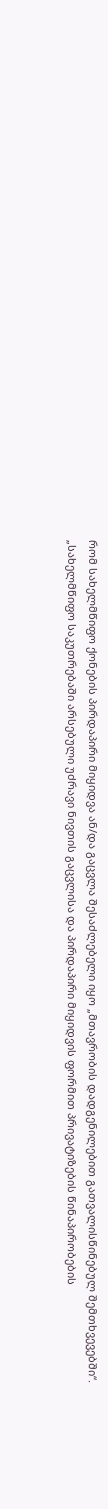რომ სახელმწიფო ქონების პირდაპირი მიყიდვა ან/და გაცვლა შესაძლებელი იყო „მთავრობის დადგენილებით გათვალისწინებულ შემთხვევებში“.
„სახელმწიფო საკუთრებაში არსებული უძრავი ნივთის გაცვლისა და პირდაპირი მიყიდვის ფორმით პრივატიზების წინაპირობების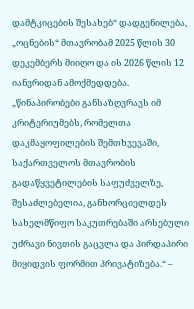დამტკიცების შესახებ“ დადგენილება, „ოცნების“ მთავრობამ 2025 წლის 30 დეკემბერს მიიღო და ის 2026 წლის 12 იანვრიდან ამოქმედდება.
„წინაპირობები განსაზღვრავს იმ კრიტერიუმებს, რომელთა დაკმაყოფილების შემთხვევაში, საქართველოს მთავრობის გადაწყვეტილების საფუძველზე, შესაძლებელია, განხორციელდეს სახელმწიფო საკუთრებაში არსებული უძრავი ნივთის გაცვლა და პირდაპირი მიყიდვის ფორმით პრივატიზება.“ –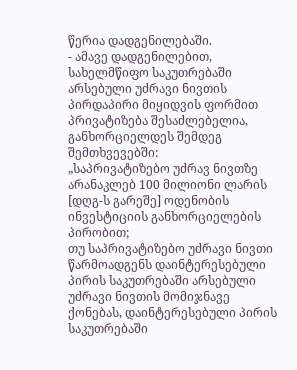წერია დადგენილებაში.
- ამავე დადგენილებით, სახელმწიფო საკუთრებაში არსებული უძრავი ნივთის პირდაპირი მიყიდვის ფორმით პრივატიზება შესაძლებელია, განხორციელდეს შემდეგ შემთხვევებში:
„საპრივატიზებო უძრავ ნივთზე არანაკლებ 100 მილიონი ლარის [დღგ-ს გარეშე] ოდენობის ინვესტიციის განხორციელების პირობით;
თუ საპრივატიზებო უძრავი ნივთი წარმოადგენს დაინტერესებული პირის საკუთრებაში არსებული უძრავი ნივთის მომიჯნავე ქონებას, დაინტერესებული პირის საკუთრებაში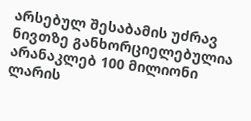არსებულ შესაბამის უძრავ ნივთზე განხორციელებულია არანაკლებ 100 მილიონი ლარის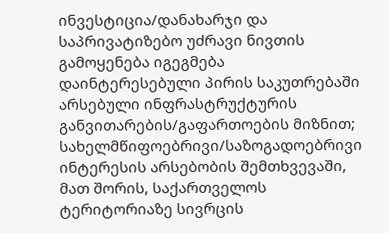ინვესტიცია/დანახარჯი და საპრივატიზებო უძრავი ნივთის გამოყენება იგეგმება დაინტერესებული პირის საკუთრებაში არსებული ინფრასტრუქტურის განვითარების/გაფართოების მიზნით;
სახელმწიფოებრივი/საზოგადოებრივი ინტერესის არსებობის შემთხვევაში, მათ შორის, საქართველოს ტერიტორიაზე სივრცის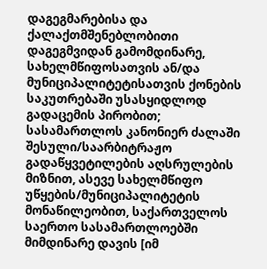დაგეგმარებისა და ქალაქთმშენებლობითი დაგეგმვიდან გამომდინარე, სახელმწიფოსათვის ან/და მუნიციპალიტეტისათვის ქონების საკუთრებაში უსასყიდლოდ გადაცემის პირობით;
სასამართლოს კანონიერ ძალაში შესული/საარბიტრაჟო გადაწყვეტილების აღსრულების მიზნით, ასევე სახელმწიფო უწყების/მუნიციპალიტეტის მონაწილეობით, საქართველოს საერთო სასამართლოებში მიმდინარე დავის [იმ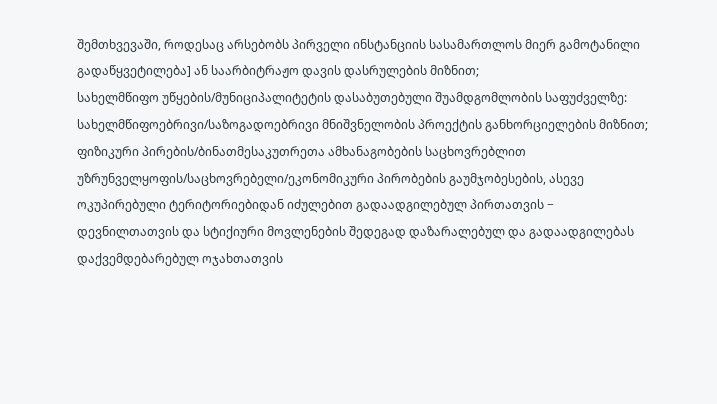შემთხვევაში, როდესაც არსებობს პირველი ინსტანციის სასამართლოს მიერ გამოტანილი გადაწყვეტილება] ან საარბიტრაჟო დავის დასრულების მიზნით;
სახელმწიფო უწყების/მუნიციპალიტეტის დასაბუთებული შუამდგომლობის საფუძველზე: სახელმწიფოებრივი/საზოგადოებრივი მნიშვნელობის პროექტის განხორციელების მიზნით; ფიზიკური პირების/ბინათმესაკუთრეთა ამხანაგობების საცხოვრებლით უზრუნველყოფის/საცხოვრებელი/ეკონომიკური პირობების გაუმჯობესების, ასევე ოკუპირებული ტერიტორიებიდან იძულებით გადაადგილებულ პირთათვის − დევნილთათვის და სტიქიური მოვლენების შედეგად დაზარალებულ და გადაადგილებას დაქვემდებარებულ ოჯახთათვის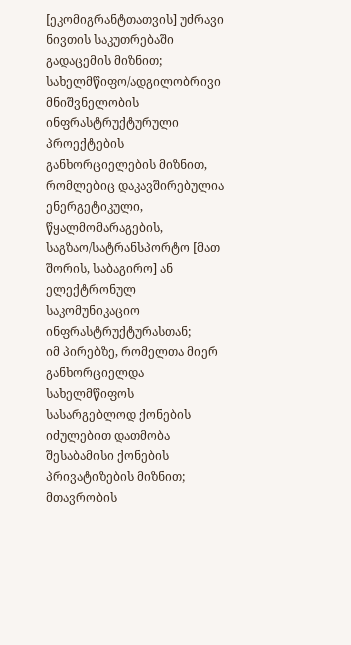[ეკომიგრანტთათვის] უძრავი ნივთის საკუთრებაში გადაცემის მიზნით;
სახელმწიფო/ადგილობრივი მნიშვნელობის ინფრასტრუქტურული პროექტების განხორციელების მიზნით, რომლებიც დაკავშირებულია ენერგეტიკული, წყალმომარაგების, საგზაო/სატრანსპორტო [მათ შორის, საბაგირო] ან ელექტრონულ საკომუნიკაციო ინფრასტრუქტურასთან;
იმ პირებზე, რომელთა მიერ განხორციელდა სახელმწიფოს სასარგებლოდ ქონების იძულებით დათმობა შესაბამისი ქონების პრივატიზების მიზნით;
მთავრობის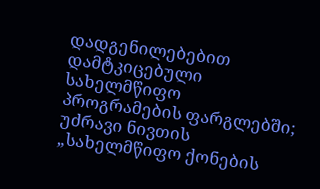დადგენილებებით დამტკიცებული სახელმწიფო პროგრამების ფარგლებში;
უძრავი ნივთის „სახელმწიფო ქონების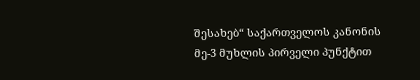შესახებ“ საქართველოს კანონის მე-3 მუხლის პირველი პუნქტით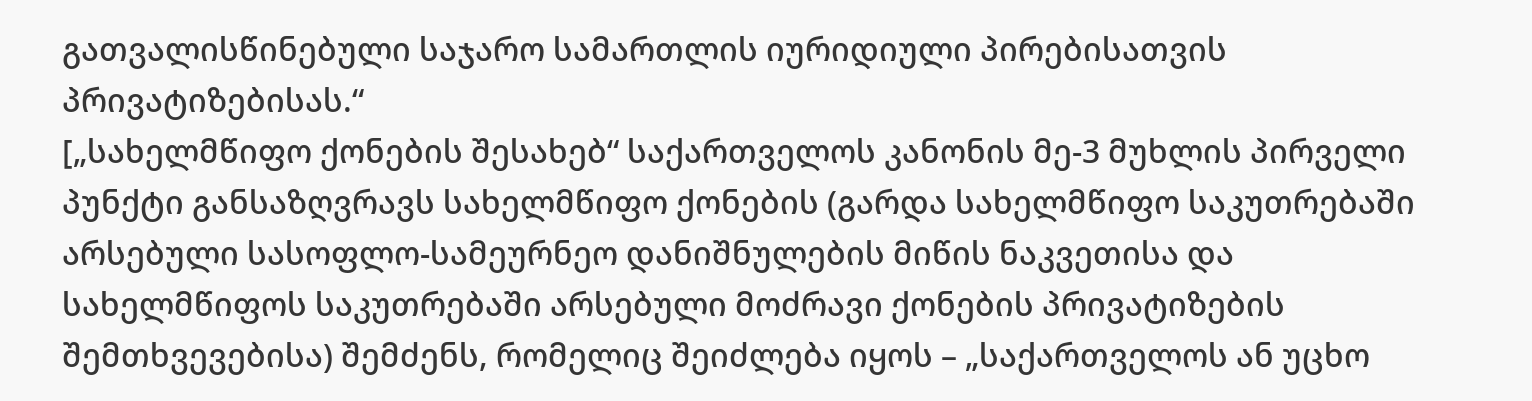გათვალისწინებული საჯარო სამართლის იურიდიული პირებისათვის პრივატიზებისას.“
[„სახელმწიფო ქონების შესახებ“ საქართველოს კანონის მე-3 მუხლის პირველი პუნქტი განსაზღვრავს სახელმწიფო ქონების (გარდა სახელმწიფო საკუთრებაში არსებული სასოფლო-სამეურნეო დანიშნულების მიწის ნაკვეთისა და სახელმწიფოს საკუთრებაში არსებული მოძრავი ქონების პრივატიზების შემთხვევებისა) შემძენს, რომელიც შეიძლება იყოს – „საქართველოს ან უცხო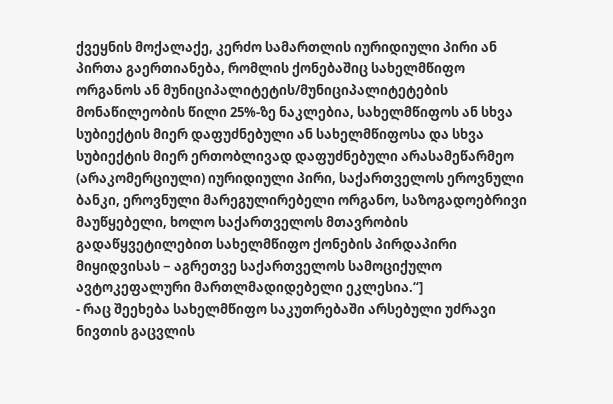ქვეყნის მოქალაქე, კერძო სამართლის იურიდიული პირი ან პირთა გაერთიანება, რომლის ქონებაშიც სახელმწიფო ორგანოს ან მუნიციპალიტეტის/მუნიციპალიტეტების მონაწილეობის წილი 25%-ზე ნაკლებია, სახელმწიფოს ან სხვა სუბიექტის მიერ დაფუძნებული ან სახელმწიფოსა და სხვა სუბიექტის მიერ ერთობლივად დაფუძნებული არასამეწარმეო (არაკომერციული) იურიდიული პირი, საქართველოს ეროვნული ბანკი, ეროვნული მარეგულირებელი ორგანო, საზოგადოებრივი მაუწყებელი, ხოლო საქართველოს მთავრობის გადაწყვეტილებით სახელმწიფო ქონების პირდაპირი მიყიდვისას − აგრეთვე საქართველოს სამოციქულო ავტოკეფალური მართლმადიდებელი ეკლესია.“]
- რაც შეეხება სახელმწიფო საკუთრებაში არსებული უძრავი ნივთის გაცვლის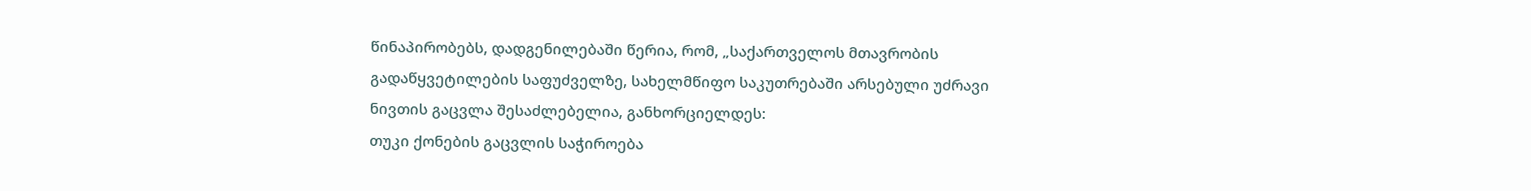წინაპირობებს, დადგენილებაში წერია, რომ, „საქართველოს მთავრობის გადაწყვეტილების საფუძველზე, სახელმწიფო საკუთრებაში არსებული უძრავი ნივთის გაცვლა შესაძლებელია, განხორციელდეს:
თუკი ქონების გაცვლის საჭიროება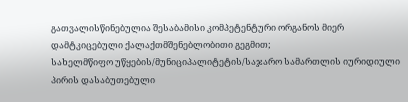გათვალისწინებულია შესაბამისი კომპეტენტური ორგანოს მიერ დამტკიცებული ქალაქთმშენებლობითი გეგმით;
სახელმწიფო უწყების/მუნიციპალიტეტის/საჯარო სამართლის იურიდიული პირის დასაბუთებული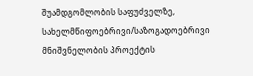შუამდგომლობის საფუძველზე, სახელმწიფოებრივი/საზოგადოებრივი მნიშვნელობის პროექტის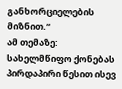განხორციელების მიზნით.“
ამ თემაზე:
სახელმწიფო ქონებას პირდაპირი წესით ისევ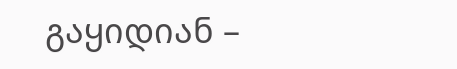გაყიდიან –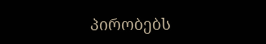პირობებს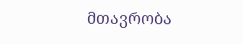მთავრობა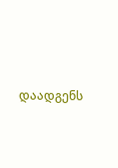დაადგენს